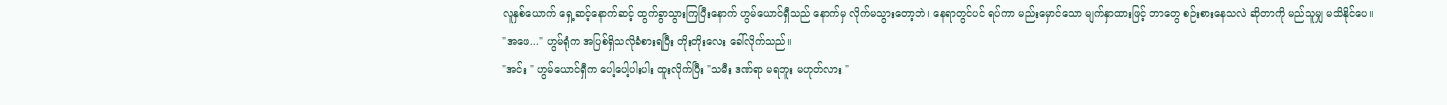လူနှစ်ယောက် ရှေ့ဆင့်နောက်ဆင့် ထွက်ခွာသွားကြပြီးနောက် ဟွမ်ယောင်ရှီသည် နောက်မှ လိုက်မသွားတော့ဘဲ၊ နေရာတွင်ပင် ရပ်ကာ မည်းမှောင်သော မျက်နှာထားဖြင့် ဘာတွေ စဉ်းစားနေသလဲ ဆိုတာကို မည်သူမျှ မသိနိုင်ပေ။
"အဖေ..." ဟွမ်ရုံက အပြစ်ရှိသလိုခံစားရပြီး တိုးတိုးလေး ခေါ်လိုက်သည်။
"အင်း " ဟွမ်ယောင်ရှီက ပေါ့ပေါ့ပါးပါး ထူးလိုက်ပြီး "သမီး ဒဏ်ရာ မရဘူး မဟုတ်လား "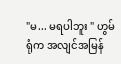"မ... မရပါဘူး " ဟွမ်ရုံက အလျင်အမြန်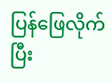ပြန်ဖြေလိုက်ပြီး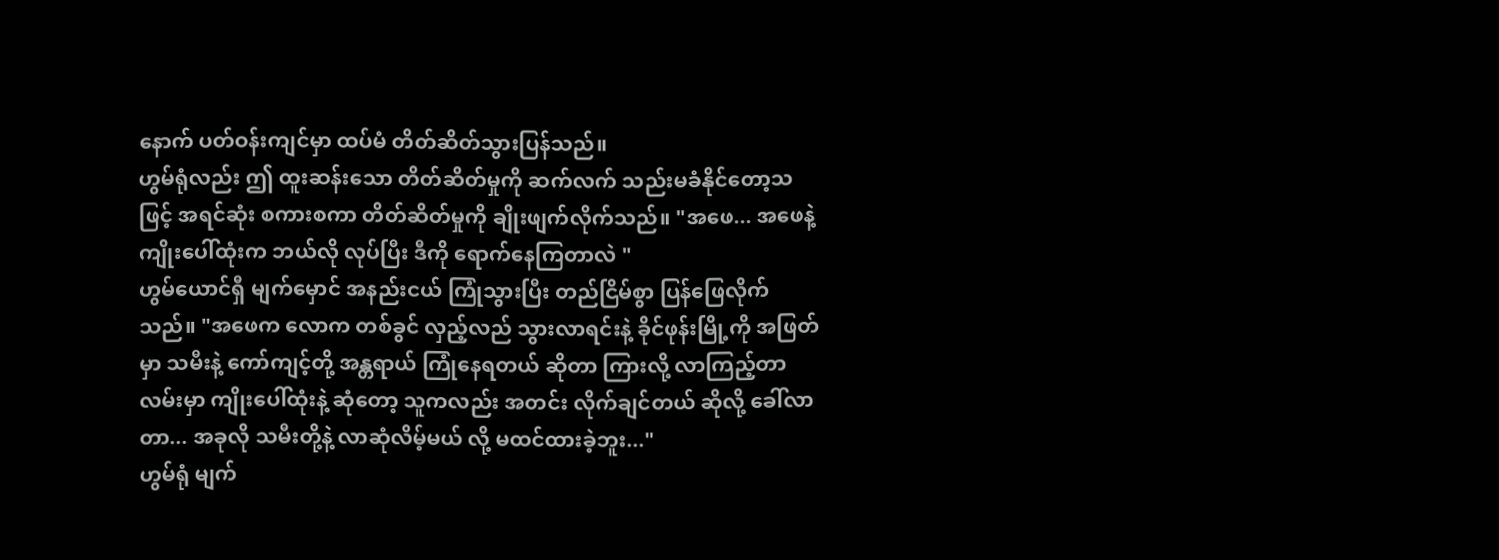နောက် ပတ်ဝန်းကျင်မှာ ထပ်မံ တိတ်ဆိတ်သွားပြန်သည်။
ဟွမ်ရုံလည်း ဤ ထူးဆန်းသော တိတ်ဆိတ်မှုကို ဆက်လက် သည်းမခံနိုင်တော့သဖြင့် အရင်ဆုံး စကားစကာ တိတ်ဆိတ်မှုကို ချိုးဖျက်လိုက်သည်။ "အဖေ... အဖေနဲ့ ကျိုးပေါ်ထုံးက ဘယ်လို လုပ်ပြီး ဒီကို ရောက်နေကြတာလဲ "
ဟွမ်ယောင်ရှီ မျက်မှောင် အနည်းငယ် ကြုံသွားပြီး တည်ငြိမ်စွာ ပြန်ဖြေလိုက်သည်။ "အဖေက လောက တစ်ခွင် လှည့်လည် သွားလာရင်းနဲ့ ခိုင်ဖုန်းမြို့ကို အဖြတ်မှာ သမီးနဲ့ ကော်ကျင့်တို့ အန္တရာယ် ကြုံနေရတယ် ဆိုတာ ကြားလို့ လာကြည့်တာ လမ်းမှာ ကျိုးပေါ်ထုံးနဲ့ ဆုံတော့ သူကလည်း အတင်း လိုက်ချင်တယ် ဆိုလို့ ခေါ်လာတာ... အခုလို သမီးတို့နဲ့ လာဆုံလိမ့်မယ် လို့ မထင်ထားခဲ့ဘူး..."
ဟွမ်ရုံ မျက်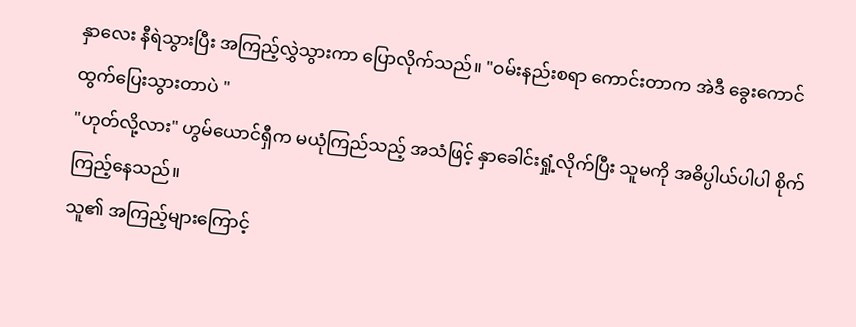နှာလေး နီရဲသွားပြီး အကြည့်လွှဲသွားကာ ပြောလိုက်သည်။ "ဝမ်းနည်းစရာ ကောင်းတာက အဲဒီ ခွေးကောင် ထွက်ပြေးသွားတာပဲ "
"ဟုတ်လို့လား" ဟွမ်ယောင်ရှီက မယုံကြည်သည့် အသံဖြင့် နှာခေါင်းရှုံ့လိုက်ပြီး သူမကို အဓိပ္ပါယ်ပါပါ စိုက်ကြည့်နေသည်။
သူ၏ အကြည့်များကြောင့်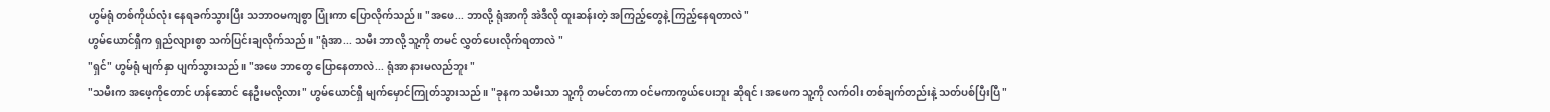ဟွမ်ရုံ တစ်ကိုယ်လုံး နေရခက်သွားပြီး သဘာဝမကျစွာ ပြုံးကာ ပြောလိုက်သည်။ "အဖေ... ဘာလို့ ရုံအာကို အဲဒီလို ထူးဆန်းတဲ့ အကြည့်တွေနဲ့ ကြည့်နေရတာလဲ "
ဟွမ်ယောင်ရှီက ရှည်လျားစွာ သက်ပြင်းချလိုက်သည်။ "ရုံအာ... သမီး ဘာလို့ သူ့ကို တမင် လွှတ်ပေးလိုက်ရတာလဲ "
"ရှင်" ဟွမ်ရုံ မျက်နှာ ပျက်သွားသည်။ "အဖေ ဘာတွေ ပြောနေတာလဲ... ရုံအာ နားမလည်ဘူး "
"သမီးက အဖေ့ကိုတောင် ဟန်ဆောင် နေဦးမလို့လား" ဟွမ်ယောင်ရှီ မျက်မှောင်ကြုတ်သွားသည်။ "ခုနက သမီးသာ သူ့ကို တမင်တကာ ဝင်မကာကွယ်ပေးဘူး ဆိုရင်၊ အဖေက သူ့ကို လက်ဝါး တစ်ချက်တည်းနဲ့ သတ်ပစ်ပြီးပြီ "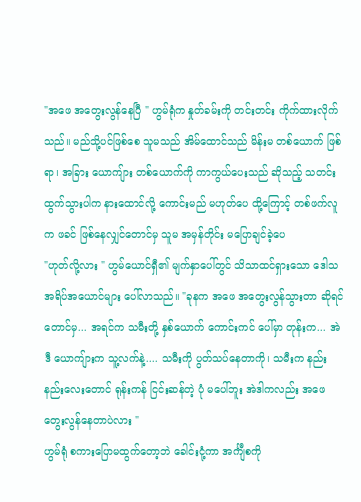"အဖေ အတွေးလွန်နေပြီ " ဟွမ်ရုံက နှုတ်ခမ်းကို တင်းတင်း ကိုက်ထားလိုက်သည်။ မည်သို့ပင်ဖြစ်စေ သူမသည် အိမ်ထောင်သည် မိန်းမ တစ်ယောက် ဖြစ်ရာ၊ အခြား ယောကျ်ား တစ်ယောက်ကို ကာကွယ်ပေးသည် ဆိုသည့် သတင်း ထွက်သွားပါက နားထောင်လို့ ကောင်းမည် မဟုတ်ပေ ထို့ကြောင့် တစ်ဖက်လူက ဖခင် ဖြစ်နေလျှင်တောင်မှ သူမ အမှန်တိုင်း မပြောချင်ခဲ့ပေ
"ဟုတ်လို့လား " ဟွမ်ယောင်ရှီ၏ မျက်နှာပေါ်တွင် သိသာထင်ရှားသော ဒေါသ အရိပ်အယောင်များ ပေါ်လာသည်။ "ခုနက အဖေ အတွေးလွန်သွားတာ ဆိုရင်တောင်မှ... အရင်က သမီးတို့ နှစ်ယောက် ကောင်းကင် ပေါ်မှာ တုန်းက... အဲဒီ ယောကျ်ားက သူ့လက်နဲ့.... သမီးကို ပွတ်သပ်နေတာကို၊ သမီးက နည်းနည်းလေးတောင် ရုန်းကန် ငြင်းဆန်တဲ့ ပုံ မပေါ်ဘူး အဲဒါကလည်း အဖေ တွေးလွန်နေတာပဲလား "
ဟွမ်ရုံ စကားပြောမထွက်တော့ဘဲ ခေါင်းငုံ့ကာ အင်္ကျီစကို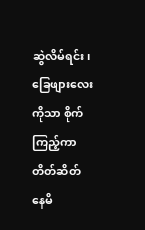ဆွဲလိမ်ရင်း၊ ခြေဖျားလေးကိုသာ စိုက်ကြည့်ကာ တိတ်ဆိတ် နေမိ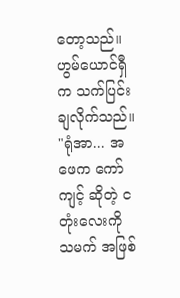တော့သည်။
ဟွမ်ယောင်ရှီက သက်ပြင်းချလိုက်သည်။ "ရုံအာ... အဖေက ကော်ကျင့် ဆိုတဲ့ ငတုံးလေးကို သမက် အဖြစ်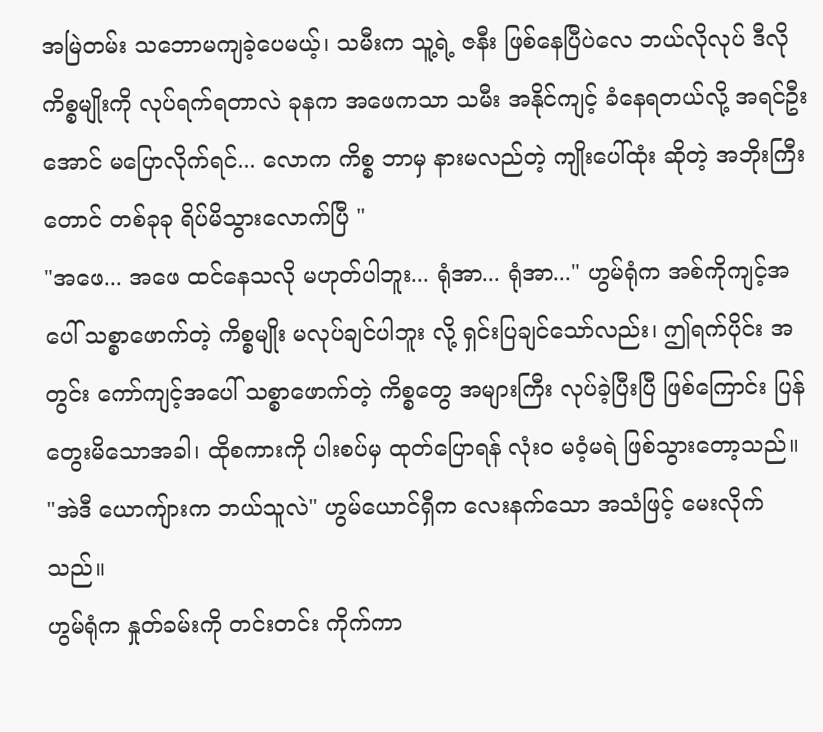အမြဲတမ်း သဘောမကျခဲ့ပေမယ့်၊ သမီးက သူ့ရဲ့ ဇနီး ဖြစ်နေပြီပဲလေ ဘယ်လိုလုပ် ဒီလို ကိစ္စမျိုးကို လုပ်ရက်ရတာလဲ ခုနက အဖေကသာ သမီး အနိုင်ကျင့် ခံနေရတယ်လို့ အရင်ဦးအောင် မပြောလိုက်ရင်... လောက ကိစ္စ ဘာမှ နားမလည်တဲ့ ကျိုးပေါ်ထုံး ဆိုတဲ့ အဘိုးကြီး တောင် တစ်ခုခု ရိပ်မိသွားလောက်ပြီ "
"အဖေ... အဖေ ထင်နေသလို မဟုတ်ပါဘူး... ရုံအာ... ရုံအာ..." ဟွမ်ရုံက အစ်ကိုကျင့်အပေါ် သစ္စာဖောက်တဲ့ ကိစ္စမျိုး မလုပ်ချင်ပါဘူး လို့ ရှင်းပြချင်သော်လည်း၊ ဤရက်ပိုင်း အတွင်း ကော်ကျင့်အပေါ် သစ္စာဖောက်တဲ့ ကိစ္စတွေ အများကြီး လုပ်ခဲ့ပြီးပြီ ဖြစ်ကြောင်း ပြန်တွေးမိသောအခါ၊ ထိုစကားကို ပါးစပ်မှ ထုတ်ပြောရန် လုံးဝ မဝံ့မရဲ ဖြစ်သွားတော့သည်။
"အဲဒီ ယောကျ်ားက ဘယ်သူလဲ" ဟွမ်ယောင်ရှီက လေးနက်သော အသံဖြင့် မေးလိုက်သည်။
ဟွမ်ရုံက နှုတ်ခမ်းကို တင်းတင်း ကိုက်ကာ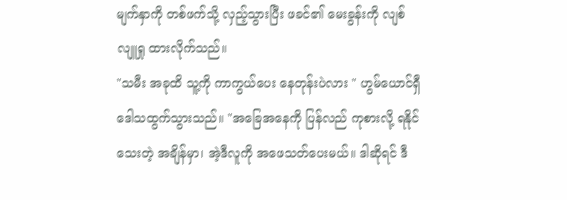မျက်နှာကို တစ်ဖက်သို့ လှည့်သွားပြီး ဖခင်၏ မေးခွန်းကို လျစ်လျူရှု ထားလိုက်သည်။
"သမီး အခုထိ သူ့ကို ကာကွယ်ပေး နေတုန်းပဲလား " ဟွမ်ယောင်ရှီ ဒေါသထွက်သွားသည်။ "အခြေအနေကို ပြန်လည် ကုစားလို့ ရနိုင်သေးတဲ့ အချိန်မှာ၊ အဲ့ဒီလူကို အဖေသတ်ပေးမယ်။ ဒါဆိုရင် ဒီ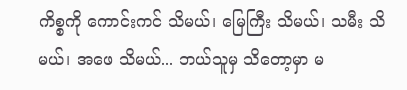ကိစ္စကို ကောင်းကင် သိမယ်၊ မြေကြီး သိမယ်၊ သမီး သိမယ်၊ အဖေ သိမယ်... ဘယ်သူမှ သိတော့မှာ မ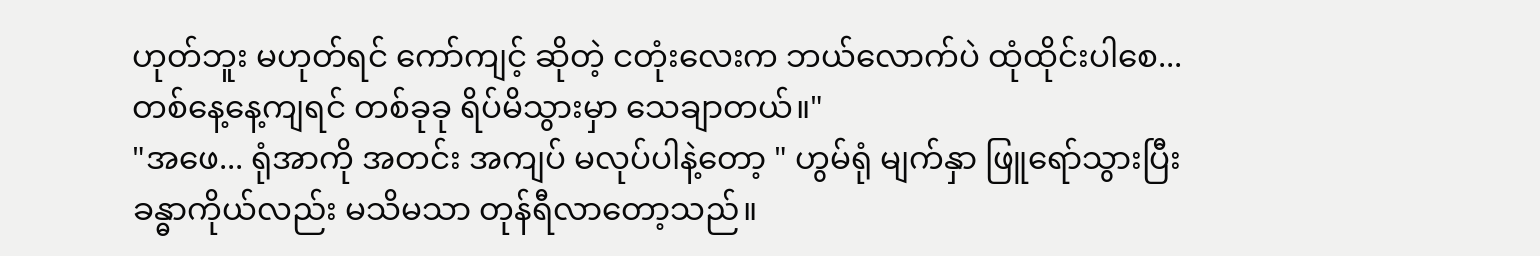ဟုတ်ဘူး မဟုတ်ရင် ကော်ကျင့် ဆိုတဲ့ ငတုံးလေးက ဘယ်လောက်ပဲ ထုံထိုင်းပါစေ... တစ်နေ့နေ့ကျရင် တစ်ခုခု ရိပ်မိသွားမှာ သေချာတယ်။"
"အဖေ... ရုံအာကို အတင်း အကျပ် မလုပ်ပါနဲ့တော့ " ဟွမ်ရုံ မျက်နှာ ဖြူရော်သွားပြီး ခန္ဓာကိုယ်လည်း မသိမသာ တုန်ရီလာတော့သည်။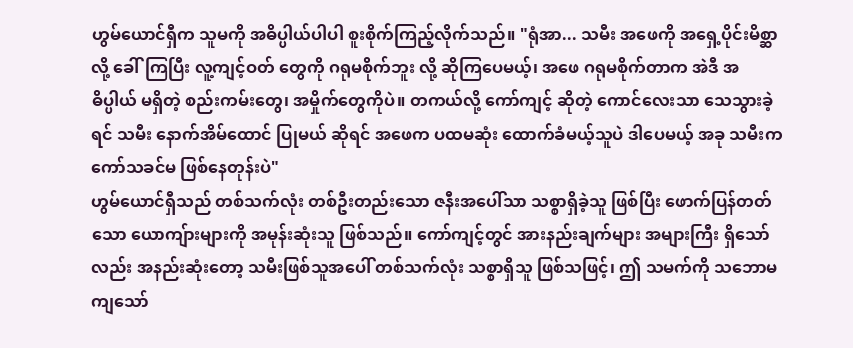ဟွမ်ယောင်ရှီက သူမကို အဓိပ္ပါယ်ပါပါ စူးစိုက်ကြည့်လိုက်သည်။ "ရုံအာ... သမီး အဖေကို အရှေ့ပိုင်းမိစ္ဆာလို့ ခေါ်ကြပြီး လူ့ကျင့်ဝတ် တွေကို ဂရုမစိုက်ဘူး လို့ ဆိုကြပေမယ့်၊ အဖေ ဂရုမစိုက်တာက အဲဒီ အဓိပ္ပါယ် မရှိတဲ့ စည်းကမ်းတွေ၊ အမှိုက်တွေကိုပဲ။ တကယ်လို့ ကော်ကျင့် ဆိုတဲ့ ကောင်လေးသာ သေသွားခဲ့ရင် သမီး နောက်အိမ်ထောင် ပြုမယ် ဆိုရင် အဖေက ပထမဆုံး ထောက်ခံမယ့်သူပဲ ဒါပေမယ့် အခု သမီးက ကော်သခင်မ ဖြစ်နေတုန်းပဲ"
ဟွမ်ယောင်ရှီသည် တစ်သက်လုံး တစ်ဦးတည်းသော ဇနီးအပေါ်သာ သစ္စာရှိခဲ့သူ ဖြစ်ပြီး ဖောက်ပြန်တတ်သော ယောကျ်ားများကို အမုန်းဆုံးသူ ဖြစ်သည်။ ကော်ကျင့်တွင် အားနည်းချက်များ အများကြီး ရှိသော်လည်း အနည်းဆုံးတော့ သမီးဖြစ်သူအပေါ် တစ်သက်လုံး သစ္စာရှိသူ ဖြစ်သဖြင့်၊ ဤ သမက်ကို သဘောမကျသော်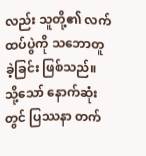လည်း သူတို့၏ လက်ထပ်ပွဲကို သဘောတူခဲ့ခြင်း ဖြစ်သည်။ သို့သော် နောက်ဆုံးတွင် ပြဿနာ တက်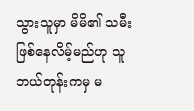သွားသူမှာ မိမိ၏ သမီး ဖြစ်နေလိမ့်မည်ဟု သူ ဘယ်တုန်းကမှ မ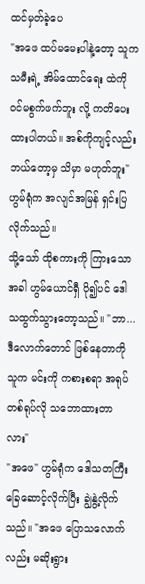ထင်မှတ်ခဲ့ပေ
"အဖေ ထပ်မမေးပါနဲ့တော့ သူက သမီးရဲ့ အိမ်ထောင်ရေး ထဲကို ဝင်မစွက်ဖက်ဘူး လို့ ကတိပေးထားပါတယ်။ အစ်ကိုကျင့်လည်း ဘယ်တော့မှ သိမှာ မဟုတ်ဘူး" ဟွမ်ရုံက အလျင်အမြန် ရှင်းပြလိုက်သည်။
သို့သော် ထိုစကားကို ကြားသောအခါ ဟွမ်ယောင်ရှီ ပို၍ပင် ဒေါသထွက်သွားတော့သည်။ "ဘာ... ဒီလောက်တောင် ဖြစ်နေတာကို သူက မင်းကို ကစားစရာ အရုပ် တစ်ရုပ်လို သဘောထားတာလား"
"အဖေ" ဟွမ်ရုံက ဒေါသတကြီး ခြေဆောင့်လိုက်ပြီး ချွဲနွဲ့လိုက်သည်။ "အဖေ ပြောသလောက်လည်း မဆိုးရွား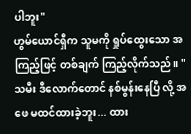ပါဘူး"
ဟွမ်ယောင်ရှီက သူမကို ရှုပ်ထွေးသော အကြည့်ဖြင့် တစ်ချက် ကြည့်လိုက်သည်။ "သမီး ဒီလောက်တောင် နစ်မွန်းနေပြီ လို့ အဖေ မထင်ထားခဲ့ဘူး... ထား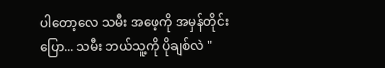ပါတော့လေ သမီး အဖေ့ကို အမှန်တိုင်း ပြော... သမီး ဘယ်သူ့ကို ပိုချစ်လဲ "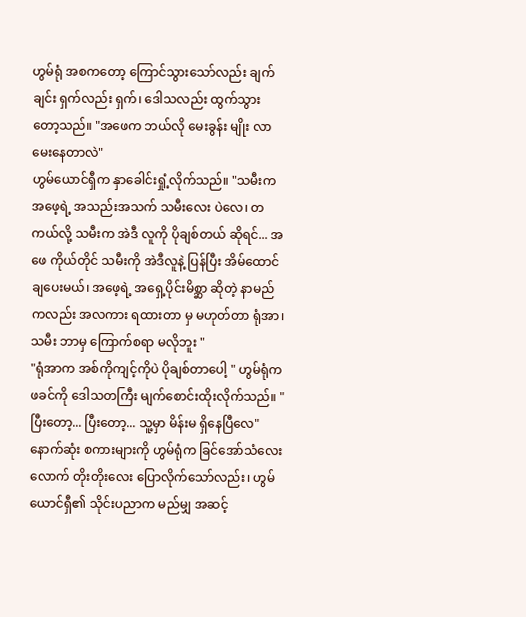ဟွမ်ရုံ အစကတော့ ကြောင်သွားသော်လည်း ချက်ချင်း ရှက်လည်း ရှက်၊ ဒေါသလည်း ထွက်သွားတော့သည်။ "အဖေက ဘယ်လို မေးခွန်း မျိုး လာမေးနေတာလဲ"
ဟွမ်ယောင်ရှီက နှာခေါင်းရှုံ့လိုက်သည်။ "သမီးက အဖေ့ရဲ့ အသည်းအသက် သမီးလေး ပဲလေ၊ တကယ်လို့ သမီးက အဲဒီ လူကို ပိုချစ်တယ် ဆိုရင်... အဖေ ကိုယ်တိုင် သမီးကို အဲဒီလူနဲ့ ပြန်ပြီး အိမ်ထောင်ချပေးမယ်၊ အဖေ့ရဲ့ အရှေ့ပိုင်းမိစ္ဆာ ဆိုတဲ့ နာမည်ကလည်း အလကား ရထားတာ မှ မဟုတ်တာ ရုံအာ၊ သမီး ဘာမှ ကြောက်စရာ မလိုဘူး "
"ရုံအာက အစ်ကိုကျင့်ကိုပဲ ပိုချစ်တာပေါ့ " ဟွမ်ရုံက ဖခင်ကို ဒေါသတကြီး မျက်စောင်းထိုးလိုက်သည်။ "ပြီးတော့... ပြီးတော့... သူ့မှာ မိန်းမ ရှိနေပြီလေ"
နောက်ဆုံး စကားများကို ဟွမ်ရုံက ခြင်အော်သံလေးလောက် တိုးတိုးလေး ပြောလိုက်သော်လည်း၊ ဟွမ်ယောင်ရှီ၏ သိုင်းပညာက မည်မျှ အဆင့်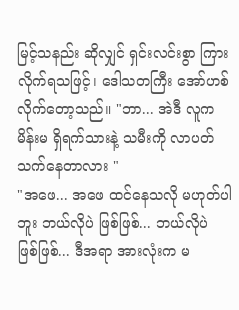မြင့်သနည်း ဆိုလျှင် ရှင်းလင်းစွာ ကြားလိုက်ရသဖြင့်၊ ဒေါသတကြီး အော်ဟစ်လိုက်တော့သည်။ "ဘာ... အဲဒီ လူက မိန်းမ ရှိရက်သားနဲ့ သမီးကို လာပတ်သက်နေတာလား "
"အဖေ... အဖေ ထင်နေသလို မဟုတ်ပါဘူး ဘယ်လိုပဲ ဖြစ်ဖြစ်... ဘယ်လိုပဲ ဖြစ်ဖြစ်... ဒီအရာ အားလုံးက မ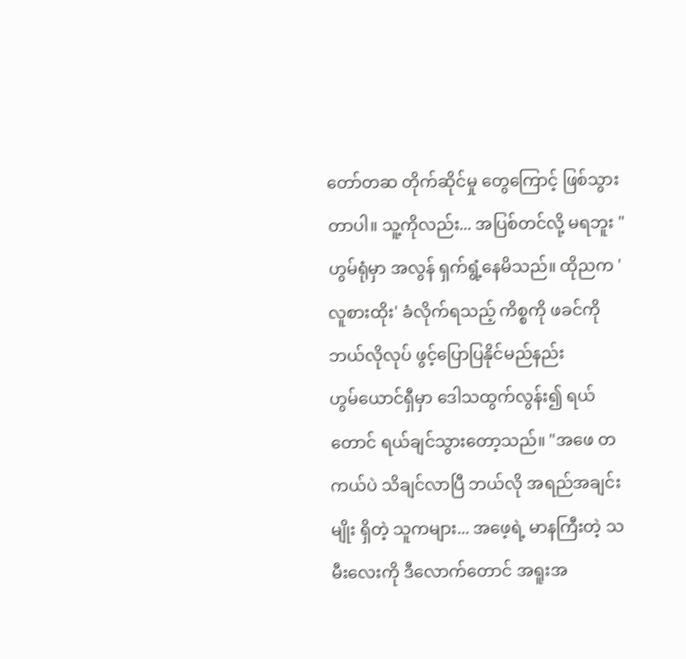တော်တဆ တိုက်ဆိုင်မှု တွေကြောင့် ဖြစ်သွားတာပါ။ သူ့ကိုလည်း... အပြစ်တင်လို့ မရဘူး " ဟွမ်ရုံမှာ အလွန် ရှက်ရွံ့နေမိသည်။ ထိုညက 'လူစားထိုး' ခံလိုက်ရသည့် ကိစ္စကို ဖခင်ကို ဘယ်လိုလုပ် ဖွင့်ပြောပြနိုင်မည်နည်း
ဟွမ်ယောင်ရှီမှာ ဒေါသထွက်လွန်း၍ ရယ်တောင် ရယ်ချင်သွားတော့သည်။ "အဖေ တကယ်ပဲ သိချင်လာပြီ ဘယ်လို အရည်အချင်း မျိုး ရှိတဲ့ သူကများ... အဖေ့ရဲ့ မာနကြီးတဲ့ သမီးလေးကို ဒီလောက်တောင် အရူးအ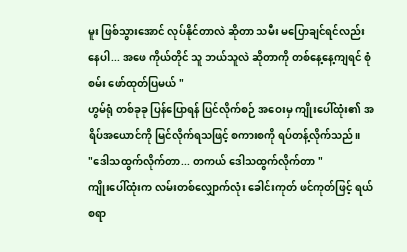မူး ဖြစ်သွားအောင် လုပ်နိုင်တာလဲ ဆိုတာ သမီး မပြောချင်ရင်လည်း နေပါ... အဖေ ကိုယ်တိုင် သူ ဘယ်သူလဲ ဆိုတာကို တစ်နေ့နေ့ကျရင် စုံစမ်း ဖော်ထုတ်ပြမယ် "
ဟွမ်ရုံ တစ်ခုခု ပြန်ပြောရန် ပြင်လိုက်စဉ် အဝေးမှ ကျိုးပေါ်ထုံး၏ အရိပ်အယောင်ကို မြင်လိုက်ရသဖြင့် စကားစကို ရပ်တန့်လိုက်သည်။
"ဒေါသထွက်လိုက်တာ... တကယ် ဒေါသထွက်လိုက်တာ "
ကျိုးပေါ်ထုံးက လမ်းတစ်လျှောက်လုံး ခေါင်းကုတ် ဖင်ကုတ်ဖြင့် ရယ်စရာ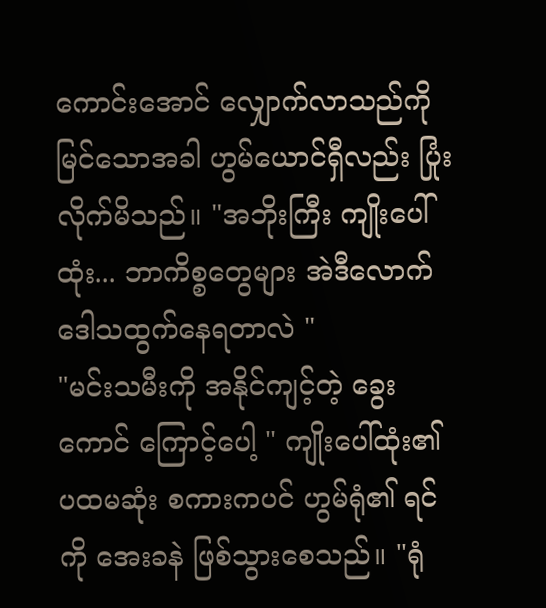ကောင်းအောင် လျှောက်လာသည်ကို မြင်သောအခါ ဟွမ်ယောင်ရှီလည်း ပြုံးလိုက်မိသည်။ "အဘိုးကြီး ကျိုးပေါ်ထုံး... ဘာကိစ္စတွေများ အဲဒီလောက် ဒေါသထွက်နေရတာလဲ "
"မင်းသမီးကို အနိုင်ကျင့်တဲ့ ခွေးကောင် ကြောင့်ပေါ့ " ကျိုးပေါ်ထုံး၏ ပထမဆုံး စကားကပင် ဟွမ်ရုံ၏ ရင်ကို အေးခနဲ ဖြစ်သွားစေသည်။ "ရုံ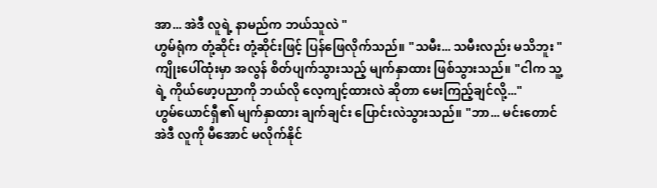အာ... အဲဒီ လူရဲ့ နာမည်က ဘယ်သူလဲ "
ဟွမ်ရုံက တုံ့ဆိုင်း တုံ့ဆိုင်းဖြင့် ပြန်ဖြေလိုက်သည်။ "သမီး... သမီးလည်း မသိဘူး "
ကျိုးပေါ်ထုံးမှာ အလွန် စိတ်ပျက်သွားသည့် မျက်နှာထား ဖြစ်သွားသည်။ "ငါက သူ့ရဲ့ ကိုယ်ဖော့ပညာကို ဘယ်လို လေ့ကျင့်ထားလဲ ဆိုတာ မေးကြည့်ချင်လို့..."
ဟွမ်ယောင်ရှီ၏ မျက်နှာထား ချက်ချင်း ပြောင်းလဲသွားသည်။ "ဘာ... မင်းတောင် အဲဒီ လူကို မီအောင် မလိုက်နိုင်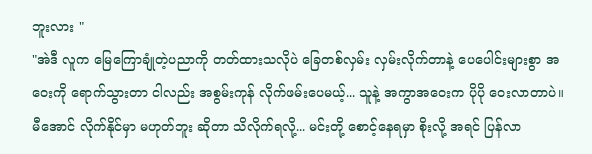ဘူးလား "
"အဲဒီ လူက မြေကြောချုံတဲ့ပညာကို တတ်ထားသလိုပဲ ခြေတစ်လှမ်း လှမ်းလိုက်တာနဲ့ ပေပေါင်းများစွာ အဝေးကို ရောက်သွားတာ ငါလည်း အစွမ်းကုန် လိုက်ဖမ်းပေမယ့်... သူနဲ့ အကွာအဝေးက ပိုပို ဝေးလာတာပဲ။ မီအောင် လိုက်နိုင်မှာ မဟုတ်ဘူး ဆိုတာ သိလိုက်ရလို့... မင်းတို့ စောင့်နေရမှာ စိုးလို့ အရင် ပြန်လာ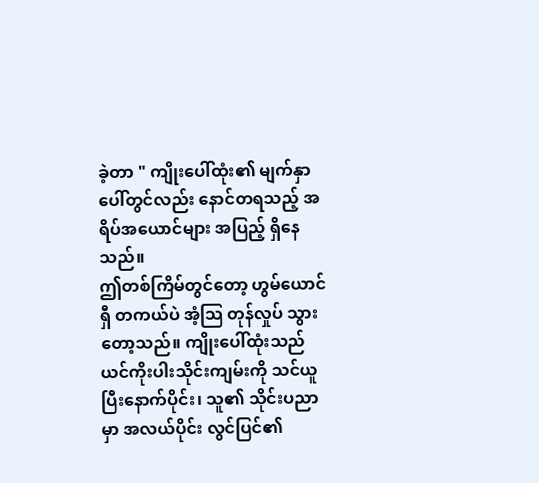ခဲ့တာ " ကျိုးပေါ်ထုံး၏ မျက်နှာပေါ်တွင်လည်း နောင်တရသည့် အရိပ်အယောင်များ အပြည့် ရှိနေသည်။
ဤတစ်ကြိမ်တွင်တော့ ဟွမ်ယောင်ရှီ တကယ်ပဲ အံ့သြ တုန်လှုပ် သွားတော့သည်။ ကျိုးပေါ်ထုံးသည် ယင်ကိုးပါးသိုင်းကျမ်းကို သင်ယူပြီးနောက်ပိုင်း၊ သူ၏ သိုင်းပညာမှာ အလယ်ပိုင်း လွင်ပြင်၏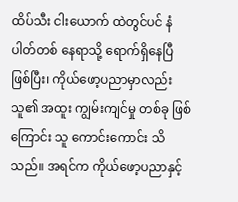ထိပ်သီး ငါးယောက် ထဲတွင်ပင် နံပါတ်တစ် နေရာသို့ ရောက်ရှိနေပြီ ဖြစ်ပြီး၊ ကိုယ်ဖော့ပညာမှာလည်း သူ၏ အထူး ကျွမ်းကျင်မှု တစ်ခု ဖြစ်ကြောင်း သူ ကောင်းကောင်း သိသည်။ အရင်က ကိုယ်ဖော့ပညာနှင့်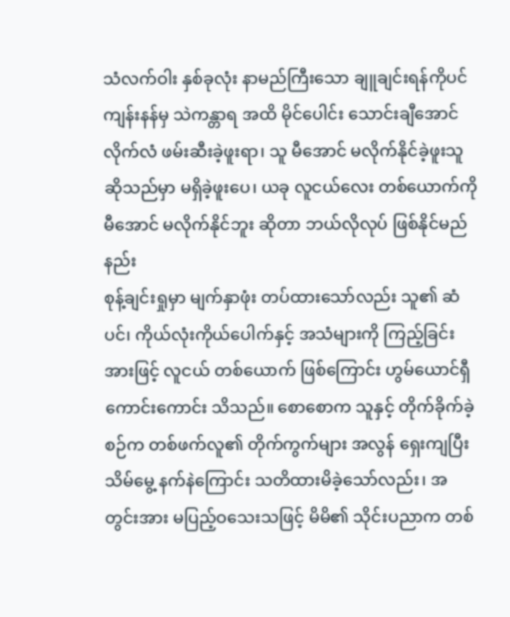သံလက်ဝါး နှစ်ခုလုံး နာမည်ကြီးသော ချူချင်းရန်ကိုပင် ကျန်းနန်မှ သဲကန္တာရ အထိ မိုင်ပေါင်း သောင်းချီအောင် လိုက်လံ ဖမ်းဆီးခဲ့ဖူးရာ၊ သူ မီအောင် မလိုက်နိုင်ခဲ့ဖူးသူ ဆိုသည်မှာ မရှိခဲ့ဖူးပေ၊ ယခု လူငယ်လေး တစ်ယောက်ကို မီအောင် မလိုက်နိုင်ဘူး ဆိုတာ ဘယ်လိုလုပ် ဖြစ်နိုင်မည်နည်း
စုန့်ချင်းရှုမှာ မျက်နှာဖုံး တပ်ထားသော်လည်း သူ၏ ဆံပင်၊ ကိုယ်လုံးကိုယ်ပေါက်နှင့် အသံများကို ကြည့်ခြင်းအားဖြင့် လူငယ် တစ်ယောက် ဖြစ်ကြောင်း ဟွမ်ယောင်ရှီ ကောင်းကောင်း သိသည်။ စောစောက သူနှင့် တိုက်ခိုက်ခဲ့စဉ်က တစ်ဖက်လူ၏ တိုက်ကွက်များ အလွန် ရှေးကျပြီး သိမ်မွေ့ နက်နဲကြောင်း သတိထားမိခဲ့သော်လည်း၊ အတွင်းအား မပြည့်ဝသေးသဖြင့် မိမိ၏ သိုင်းပညာက တစ်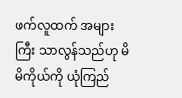ဖက်လူထက် အများကြီး သာလွန်သည်ဟု မိမိကိုယ်ကို ယုံကြည်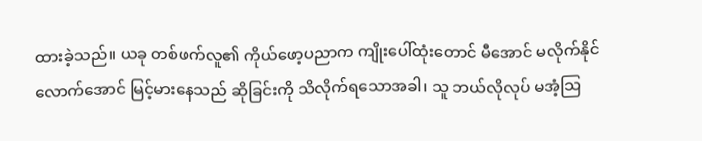ထားခဲ့သည်။ ယခု တစ်ဖက်လူ၏ ကိုယ်ဖော့ပညာက ကျိုးပေါ်ထုံးတောင် မီအောင် မလိုက်နိုင်လောက်အောင် မြင့်မားနေသည် ဆိုခြင်းကို သိလိုက်ရသောအခါ၊ သူ ဘယ်လိုလုပ် မအံ့သြ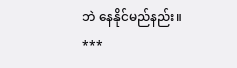ဘဲ နေနိုင်မည်နည်း။
***